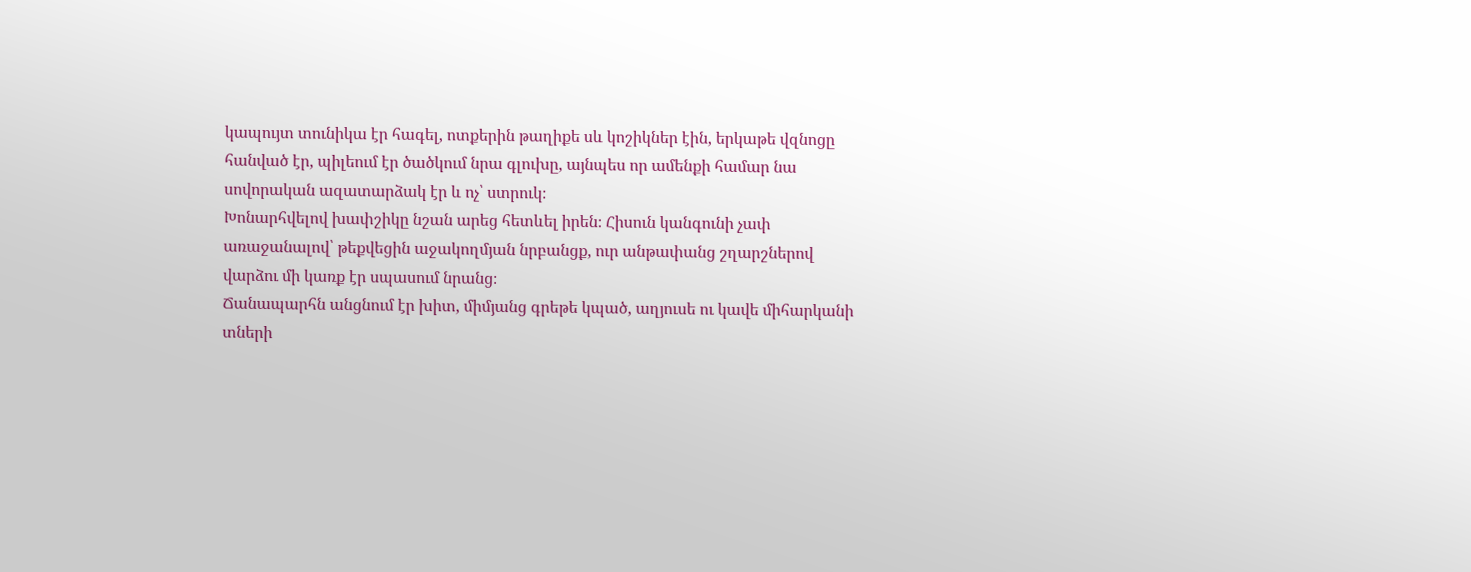կապույտ տունիկա էր հագել, ոտքերին թաղիքե սև կոշիկներ էին, երկաթե վզնոցը
հանված էր, պիլեում էր ծածկում նրա գլուխը, այնպես որ ամենքի համար նա
սովորական ազատարձակ էր և ոչ՝ ստրուկ։
Խոնարհվելով խափշիկը նշան արեց հետևել իրեն։ Հիսուն կանգունի չափ
առաջանալով՝ թեքվեցին աջակողմյան նրբանցք, ուր անթափանց շղարշներով
վարձու մի կառք էր սպասում նրանց։
Ճանապարհն անցնում էր խիտ, միմյանց գրեթե կպած, աղյուսե ու կավե միհարկանի
տների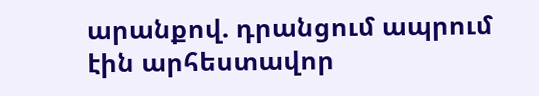արանքով. դրանցում ապրում էին արհեստավոր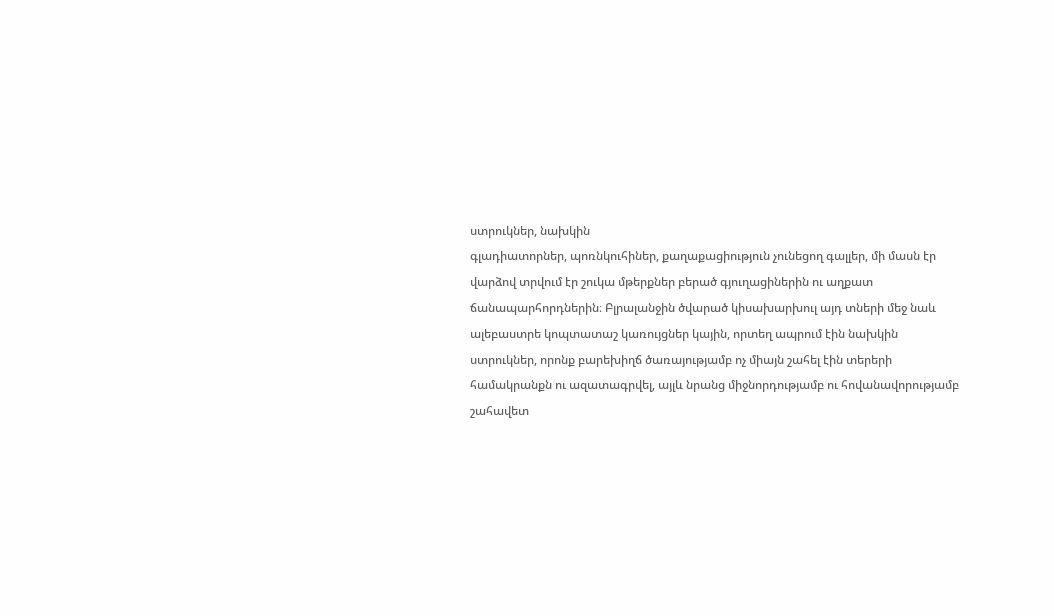ստրուկներ, նախկին
գլադիատորներ, պոռնկուհիներ, քաղաքացիություն չունեցող գալլեր, մի մասն էր
վարձով տրվում էր շուկա մթերքներ բերած գյուղացիներին ու աղքատ
ճանապարհորդներին։ Բլրալանջին ծվարած կիսախարխուլ այդ տների մեջ նաև
ալեբաստրե կոպտատաշ կառույցներ կային, որտեղ ապրում էին նախկին
ստրուկներ, որոնք բարեխիղճ ծառայությամբ ոչ միայն շահել էին տերերի
համակրանքն ու ազատագրվել, այլև նրանց միջնորդությամբ ու հովանավորությամբ
շահավետ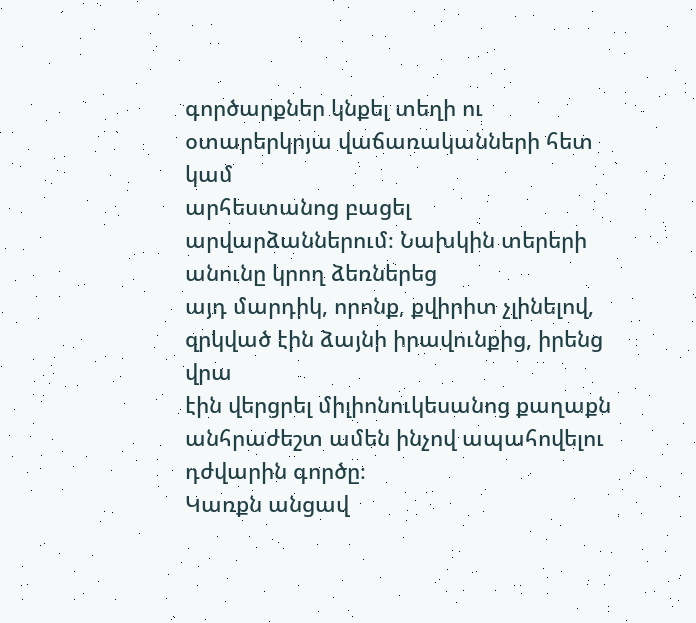գործարքներ կնքել տեղի ու օտարերկրյա վաճառականների հետ կամ
արհեստանոց բացել արվարձաններում։ Նախկին տերերի անունը կրող ձեռներեց
այդ մարդիկ, որոնք, քվիրիտ չլինելով, զրկված էին ձայնի իրավունքից, իրենց վրա
էին վերցրել միլիոնուկեսանոց քաղաքն անհրաժեշտ ամեն ինչով ապահովելու
դժվարին գործը։
Կառքն անցավ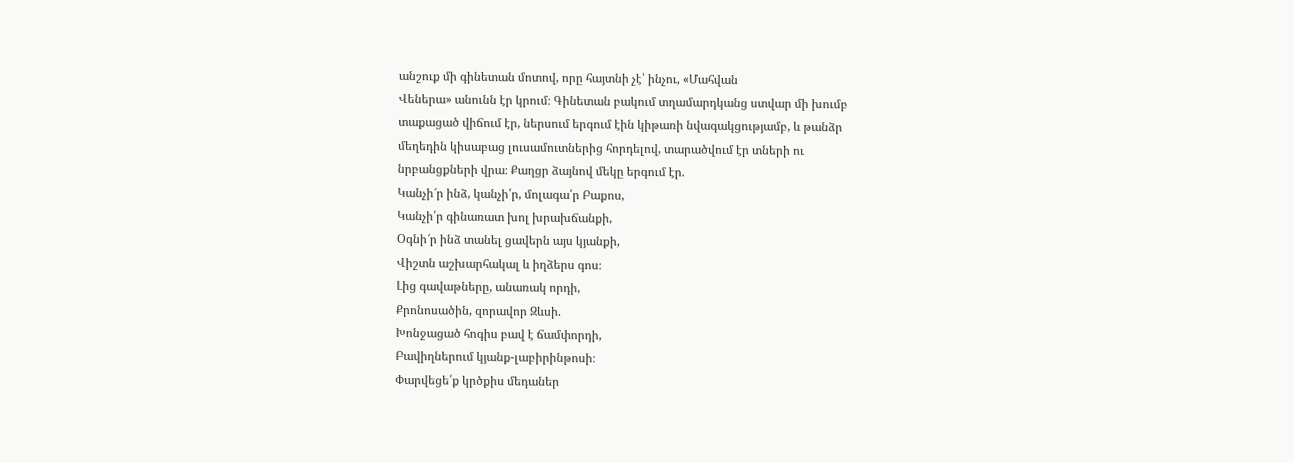անշուք մի գինետան մոտով, որը հայտնի չէ՝ ինչու, «Մահվան
Վեներա» անունն էր կրում։ Գինետան բակում տղամարդկանց ստվար մի խումբ
տաքացած վիճում էր, ներսում երգում էին կիթառի նվագակցությամբ, և թանձր
մեղեդին կիսաբաց լուսամուտներից հորդելով, տարածվում էր տների ու
նրբանցքների վրա։ Քաղցր ձայնով մեկը երգում էր.
Կանչի՜ր ինձ, կանչի՛ր, մոլագա՛ր Բաքոս,
Կանչի՛ր գինառատ խոլ խրախճանքի,
Օգնի՜ր ինձ տանել ցավերն այս կյանքի,
Վիշտն աշխարհակալ և իղձերս գոս։
Լից գավաթները, անառակ որդի,
Քրոնոսածին, զորավոր Զևսի.
Խոնջացած հոգիս բավ է ճամփորդի,
Բավիղներում կյանք-լաբիրինթոսի։
Փարվեցե՛ք կրծքիս մեդաներ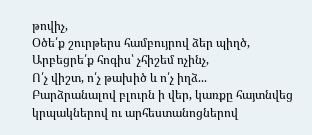թովիչ,
Օծե՛ք շուրթերս համբույրով ձեր պիղծ,
Արբեցրե՛ք հոգիս՝ չհիշեմ ոչինչ,
Ո՛չ վիշտ, ո՛չ թախիծ և ո՛չ իղձ...
Բարձրանալով բլուրն ի վեր, կառքը հայտնվեց կրպակներով ու արհեստանոցներով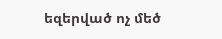եզերված ոչ մեծ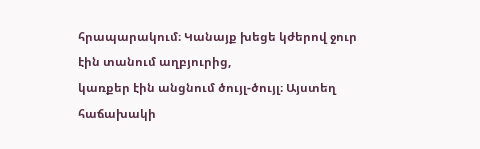հրապարակում։ Կանայք խեցե կժերով ջուր էին տանում աղբյուրից,
կառքեր էին անցնում ծույլ-ծույլ։ Այստեղ հաճախակի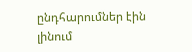ընդհարումներ էին լինում